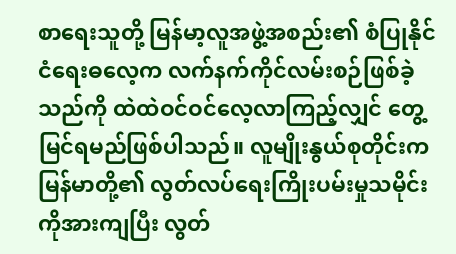စာရေးသူတို့ မြန်မာ့လူအဖွဲ့အစည်း၏ စံပြုနိုင်ငံရေးဓလေ့က လက်နက်ကိုင်လမ်းစဉ်ဖြစ်ခဲ့သည်ကို ထဲထဲဝင်ဝင်လေ့လာကြည့်လျှင် တွေ့မြင်ရမည်ဖြစ်ပါသည်။ လူမျိုးနွယ်စုတိုင်းက မြန်မာတို့၏ လွတ်လပ်ရေးကြိုးပမ်းမှုသမိုင်းကိုအားကျပြီး လွတ်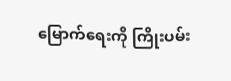မြောက်ရေးကို ကြိုးပမ်း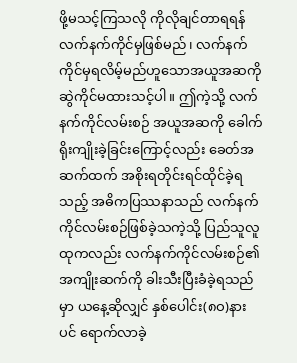ဖို့မသင့်ကြသလို ကိုလိုချင်တာရရန် လက်နက်ကိုင်မှဖြစ်မည်၊ လက်နက်ကိုင်မှရလိမ့်မည်ဟူသောအယူအဆကို ဆွဲကိုင်မထားသင့်ပါ။ ဤကဲ့သို့ လက်နက်ကိုင်လမ်းစဉ် အယူအဆကို ခေါက်ရိုးကျိုးခဲ့ခြင်းကြောင့်လည်း ခေတ်အဆက်ထက် အစိုးရတိုင်းရင်ထိုင်ခဲ့ရသည့် အဓိကပြဿနာသည် လက်နက်ကိုင်လမ်းစဉ်ဖြစ်ခဲ့သကဲ့သို့ ပြည်သူလူထုကလည်း လက်နက်ကိုင်လမ်းစဉ်၏ အကျိုးဆက်ကို ခါးသီးပြီးခံခဲ့ရသည်မှာ ယနေ့ဆိုလျှင် နှစ်ပေါင်း(၈ဝ)နားပင် ရောက်လာခဲ့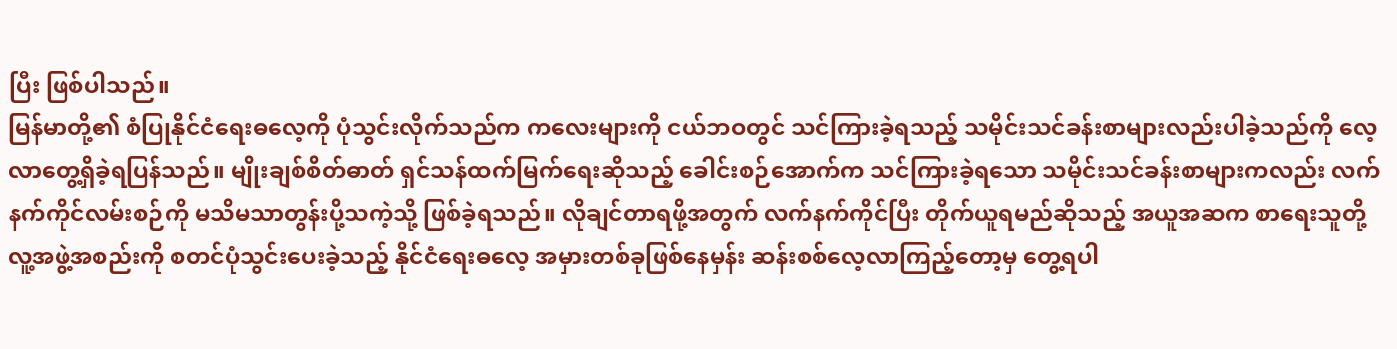ပြီး ဖြစ်ပါသည်။
မြန်မာတို့၏ စံပြုနိုင်ငံရေးဓလေ့ကို ပုံသွင်းလိုက်သည်က ကလေးများကို ငယ်ဘဝတွင် သင်ကြားခဲ့ရသည့် သမိုင်းသင်ခန်းစာများလည်းပါခဲ့သည်ကို လေ့လာတွေ့ရှိခဲ့ရပြန်သည်။ မျိုးချစ်စိတ်ဓာတ် ရှင်သန်ထက်မြက်ရေးဆိုသည့် ခေါင်းစဉ်အောက်က သင်ကြားခဲ့ရသော သမိုင်းသင်ခန်းစာများကလည်း လက်နက်ကိုင်လမ်းစဉ်ကို မသိမသာတွန်းပို့သကဲ့သို့ ဖြစ်ခဲ့ရသည်။ လိုချင်တာရဖို့အတွက် လက်နက်ကိုင်ပြီး တိုက်ယူရမည်ဆိုသည့် အယူအဆက စာရေးသူတို့ လူ့အဖွဲ့အစည်းကို စတင်ပုံသွင်းပေးခဲ့သည့် နိုင်ငံရေးဓလေ့ အမှားတစ်ခုဖြစ်နေမှန်း ဆန်းစစ်လေ့လာကြည့်တော့မှ တွေ့ရပါ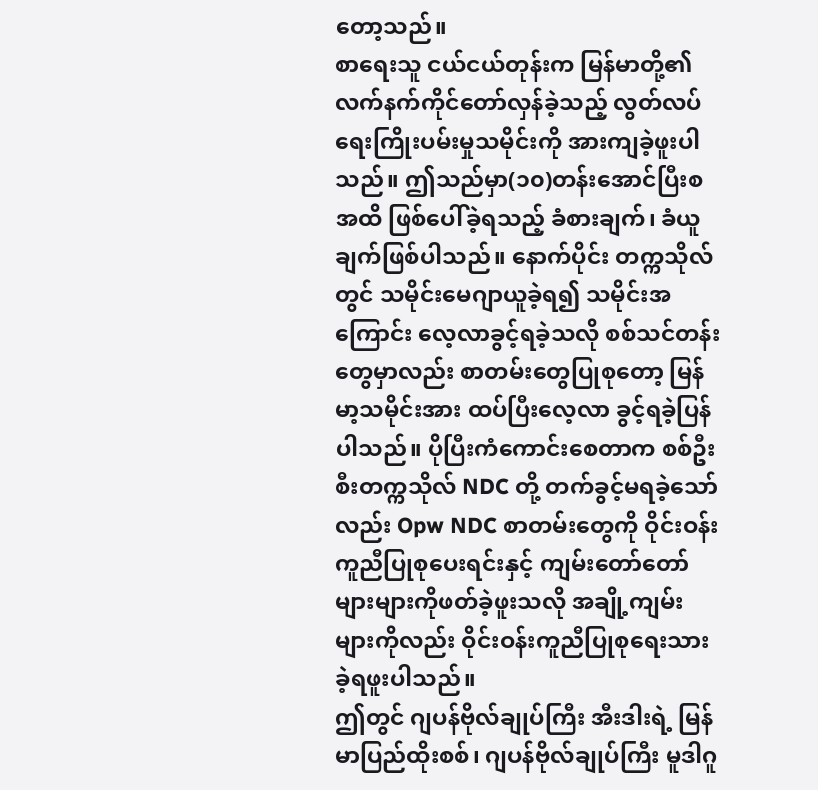တော့သည်။
စာရေးသူ ငယ်ငယ်တုန်းက မြန်မာတို့၏ လက်နက်ကိုင်တော်လှန်ခဲ့သည့် လွတ်လပ်ရေးကြိုးပမ်းမှုသမိုင်းကို အားကျခဲ့ဖူးပါသည်။ ဤသည်မှာ(၁၀)တန်းအောင်ပြီးစအထိ ဖြစ်ပေါ်ခဲ့ရသည့် ခံစားချက်၊ ခံယူချက်ဖြစ်ပါသည်။ နောက်ပိုင်း တက္ကသိုလ်တွင် သမိုင်းမေဂျာယူခဲ့ရ၍ သမိုင်းအကြောင်း လေ့လာခွင့်ရခဲ့သလို စစ်သင်တန်းတွေမှာလည်း စာတမ်းတွေပြုစုတော့ မြန်မာ့သမိုင်းအား ထပ်ပြီးလေ့လာ ခွင့်ရခဲ့ပြန်ပါသည်။ ပိုပြီးကံကောင်းစေတာက စစ်ဦးစီးတက္ကသိုလ် NDC တို့ တက်ခွင့်မရခဲ့သော်လည်း Opw NDC စာတမ်းတွေကို ဝိုင်းဝန်းကူညီပြုစုပေးရင်းနှင့် ကျမ်းတော်တော်များများကိုဖတ်ခဲ့ဖူးသလို အချို့ကျမ်းများကိုလည်း ဝိုင်းဝန်းကူညီပြုစုရေးသား ခဲ့ရဖူးပါသည်။
ဤတွင် ဂျပန်ဗိုလ်ချုပ်ကြီး အီးဒါးရဲ့ မြန်မာပြည်ထိုးစစ်၊ ဂျပန်ဗိုလ်ချုပ်ကြီး မူဒါဂူ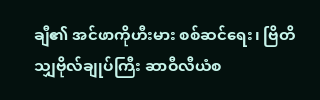ချီ၏ အင်ဖာကိုဟီးမား စစ်ဆင်ရေး၊ ဗြိတိသျှဗိုလ်ချုပ်ကြီး ဆာဝီလီယံစ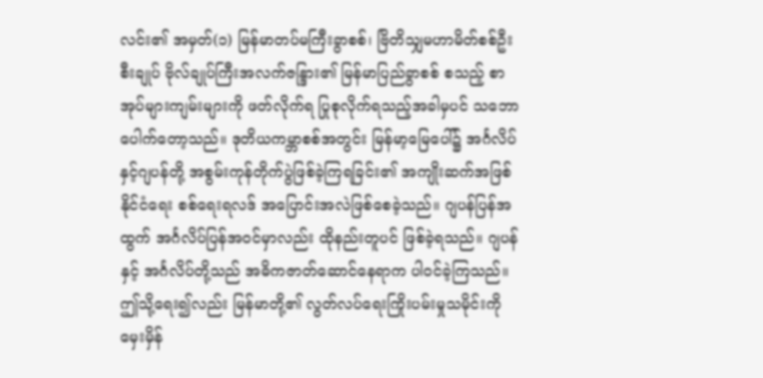လင်း၏ အမှတ်(၁) မြန်မာတပ်မကြီးခွာစစ်၊ ဗြိတိသျှမဟာမိတ်စစ်ဦးစီးချုပ် ဗိုလ်ချုပ်ကြီးအလက်ဇန္ဒြား၏ မြန်မာပြည်ခွာစစ် စသည့် စာအုပ်များကျမ်းများကို ဖတ်လိုက်ရ ပြုစုလိုက်ရသည့်အခါမှပင် သဘောပေါက်တော့သည်။ ဒုတိယကမ္ဘာစစ်အတွင်း မြန်မာ့မြေပေါ်၌ အင်္ဂလိပ်နှင့်ဂျပန်တို့ အစွမ်းကုန်တိုက်ပွဲဖြစ်ခဲ့ကြရခြင်း၏ အကျိုးဆက်အဖြစ် နိုင်ငံရေး စစ်ရေးရလဒ် အပြောင်းအလဲဖြစ်စေခဲ့သည်။ ဂျပန်ပြန်အထွက် အင်္ဂလိပ်ပြန်အဝင်မှာလည်း ထိုနည်းတူပင် ဖြစ်ခဲ့ရသည်။ ဂျပန်နှင့် အင်္ဂလိပ်တို့သည် အဓိကဇာတ်ဆောင်နေရာက ပါဝင်ခဲ့ကြသည်။
ဤသို့ရေး၍လည်း မြန်မာတို့၏ လွတ်လပ်ရေးကြိုးပမ်းမှုသမိုင်းကို မှေးမှိန်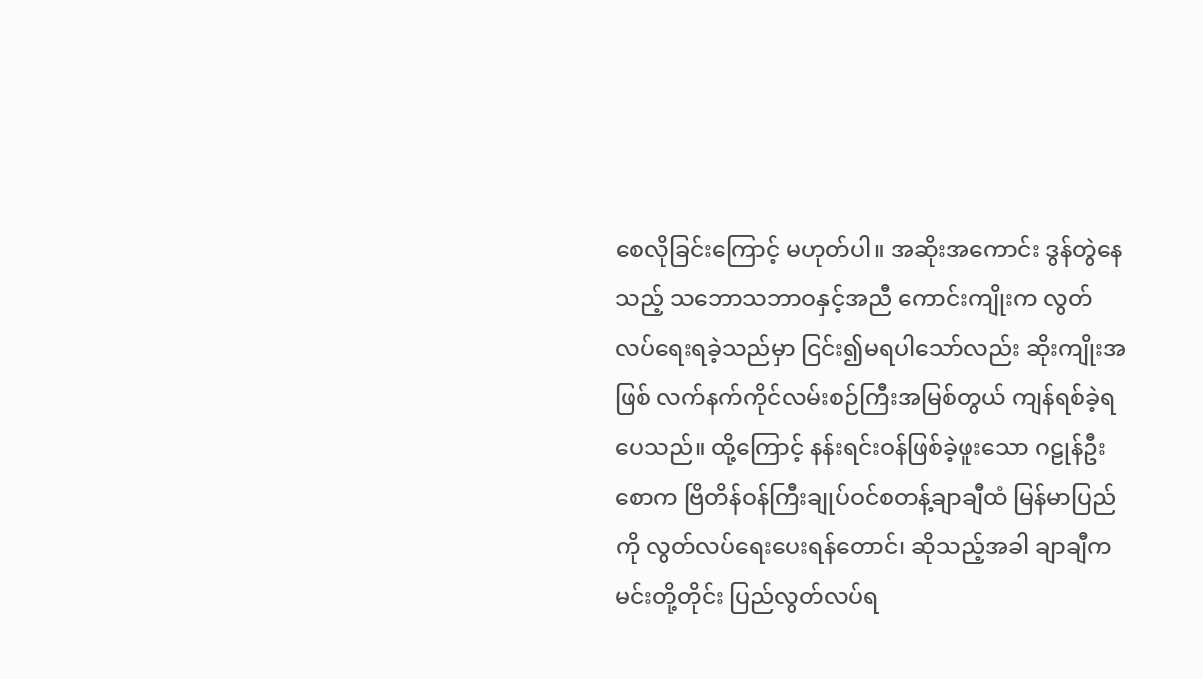စေလိုခြင်းကြောင့် မဟုတ်ပါ။ အဆိုးအကောင်း ဒွန်တွဲနေသည့် သဘောသဘာဝနှင့်အညီ ကောင်းကျိုးက လွတ်လပ်ရေးရခဲ့သည်မှာ ငြင်း၍မရပါသော်လည်း ဆိုးကျိုးအဖြစ် လက်နက်ကိုင်လမ်းစဉ်ကြီးအမြစ်တွယ် ကျန်ရစ်ခဲ့ရပေသည်။ ထို့ကြောင့် နန်းရင်းဝန်ဖြစ်ခဲ့ဖူးသော ဂဠုန်ဦးစောက ဗြိတိန်ဝန်ကြီးချုပ်ဝင်စတန့်ချာချီထံ မြန်မာပြည်ကို လွတ်လပ်ရေးပေးရန်တောင်၊ ဆိုသည့်အခါ ချာချီက မင်းတို့တိုင်း ပြည်လွတ်လပ်ရ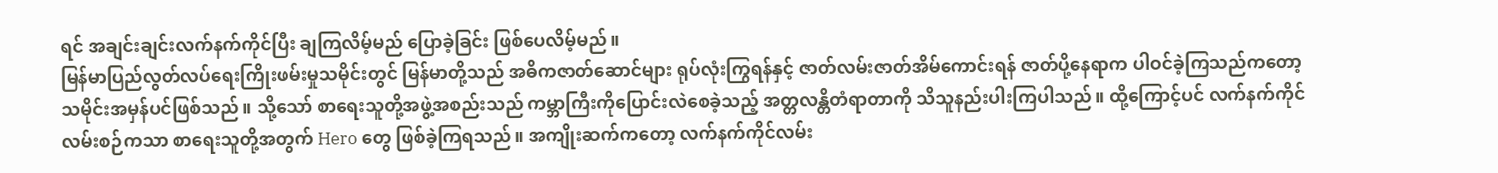ရင် အချင်းချင်းလက်နက်ကိုင်ပြီး ချကြလိမ့်မည် ပြောခဲ့ခြင်း ဖြစ်ပေလိမ့်မည်။
မြန်မာပြည်လွတ်လပ်ရေးကြိုးဖမ်းမှုသမိုင်းတွင် မြန်မာတို့သည် အဓိကဇာတ်ဆောင်များ ရုပ်လုံးကြွရန်နှင့် ဇာတ်လမ်းဇာတ်အိမ်ကောင်းရန် ဇာတ်ပို့နေရာက ပါဝင်ခဲ့ကြသည်ကတော့ သမိုင်းအမှန်ပင်ဖြစ်သည်။ သို့သော် စာရေးသူတို့အဖွဲ့အစည်းသည် ကမ္ဘာကြီးကိုပြောင်းလဲစေခဲ့သည့် အတ္တလန္တိတံရာတာကို သိသူနည်းပါးကြပါသည်။ ထို့ကြောင့်ပင် လက်နက်ကိုင်လမ်းစဉ်ကသာ စာရေးသူတို့အတွက် Hero တွေ ဖြစ်ခဲ့ကြရသည်။ အကျိုးဆက်ကတော့ လက်နက်ကိုင်လမ်း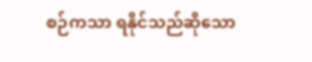စဉ်ကသာ ရနိုင်သည်ဆိုသော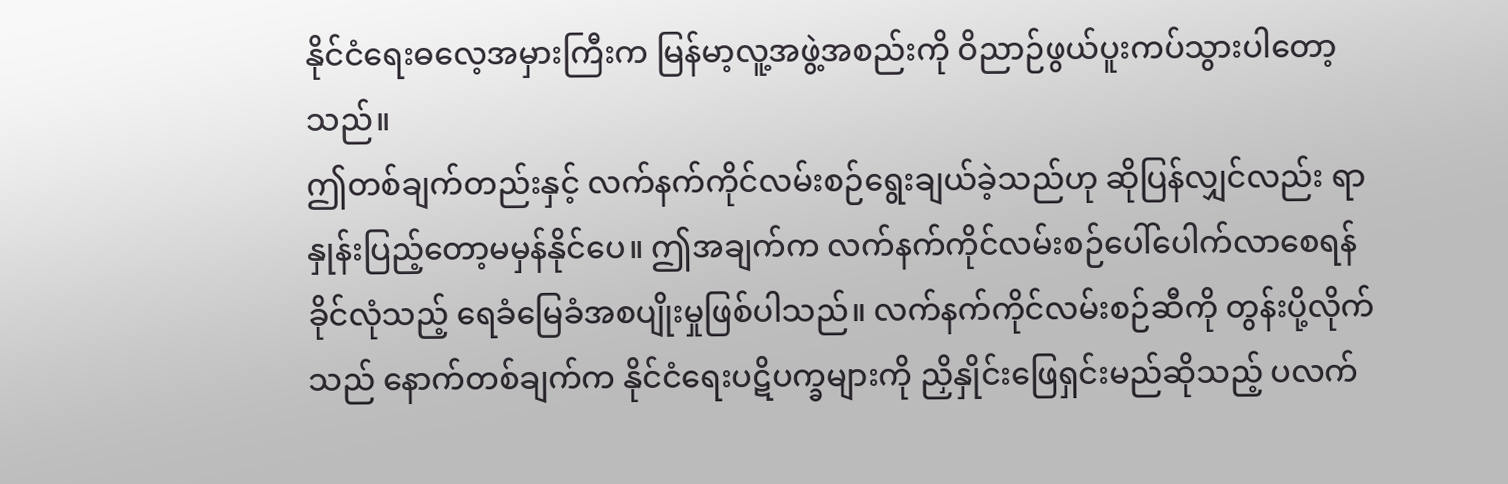နိုင်ငံရေးဓလေ့အမှားကြီးက မြန်မာ့လူ့အဖွဲ့အစည်းကို ဝိညာဉ်ဖွယ်ပူးကပ်သွားပါတော့သည်။
ဤတစ်ချက်တည်းနှင့် လက်နက်ကိုင်လမ်းစဉ်ရွေးချယ်ခဲ့သည်ဟု ဆိုပြန်လျှင်လည်း ရာနှုန်းပြည့်တော့မမှန်နိုင်ပေ။ ဤအချက်က လက်နက်ကိုင်လမ်းစဉ်ပေါ်ပေါက်လာစေရန် ခိုင်လုံသည့် ရေခံမြေခံအစပျိုးမှုဖြစ်ပါသည်။ လက်နက်ကိုင်လမ်းစဉ်ဆီကို တွန်းပို့လိုက်သည် နောက်တစ်ချက်က နိုင်ငံရေးပဋိပက္ခများကို ညှိနှိုင်းဖြေရှင်းမည်ဆိုသည့် ပလက်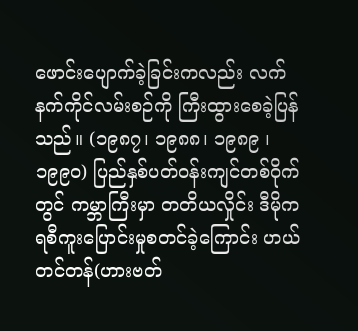ဖောင်းပျောက်ခဲ့ခြင်းကလည်း လက်နက်ကိုင်လမ်းစဉ်ကို ကြီးထွားစေခဲ့ပြန်သည်။ (၁၉၈၇၊ ၁၉၈၈၊ ၁၉၈၉ ၊ ၁၉၉၀) ပြည်နှစ်ပတ်ဝန်းကျင်တစ်ဝိုက်တွင် ကမ္ဘာကြီးမှာ တတိယလှိုင်း ဒီမိုကရစီကူးပြောင်းမှုစတင်ခဲ့ကြောင်း ဟယ်တင်တန်(ဟားဗတ်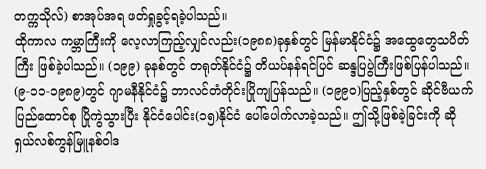တက္ကသိုလ်) စာအုပ်အရ ဖတ်ရှုခွင့်ရခဲ့ပါသည်။
ထိုကာလ ကမ္ဘာကြီးကို လေ့လာကြည့်လျှင်လည်း(၁၉၈၈)ခုနှစ်တွင် မြန်မာနိုင်ငံ၌ အထွေတွေသပိတ်ကြီး ဖြစ်ခဲ့ပါသည်။ (၁၉၉) ခုနစ်တွင် တရုတ်နိုင်ငံ၌ တိယပ်နန်ရင်ပြင် ဆန္ဒပြပွဲကြီးဖြစ်ပြန်ပါသည်။ (၉-၁၁-၁၉၈၉)တွင် ဂျာမနီနိုင်ငံ၌ ဘာလင်တံတိုင်းပြိုကျပြန်သည်။ (၁၉၉ဝ)ပြည့်နှစ်တွင် ဆိုင်ဗီယက်ပြည်ထောင်စု ပြိုကွဲသွားပြီး နိုင်ငံပေါင်း(၁၅)နိုင်ငံ ပေါ်ပေါက်လာခဲ့သည်။ ဤသို့ဖြစ်ခဲ့ခြင်းကို ဆိုရှယ်လစ်ကွန်မြူနစ်ဝါဒ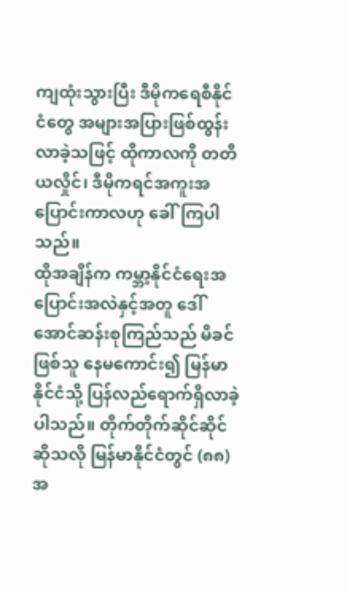ကျထုံးသွားပြီး ဒီမိုကရေစီနိုင်ငံတွေ အများအပြားဖြစ်ထွန်းလာခဲ့သဖြင့် ထိုကာလကို တတိယလှိုင်၊ ဒီမိုကရင်အကူးအပြောင်းကာလဟု ခေါ်ကြပါသည်။
ထိုအချိန်က ကမ္ဘာ့နိုင်ငံရေးအပြောင်းအလဲနှင့်အတူ ဒေါ်အောင်ဆန်းစုကြည်သည် မိခင်ဖြစ်သူ နေမကောင်း၍ မြန်မာနိုင်ငံသို့ ပြန်လည်ရောက်ရှိလာခဲ့ပါသည်။ တိုက်တိုက်ဆိုင်ဆိုင်ဆိုသလို မြန်မာနိုင်ငံတွင် (၈၈) အ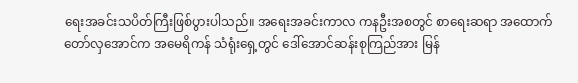ရေးအခင်းသပိတ်ကြီးဖြစ်ပွားပါသည်။ အရေးအခင်းကာလ ကနဦးအစတွင် စာရေးဆရာ အထောက်တော်လှအောင်က အမေရိကန် သံရုံးရှေ့တွင် ဒေါ်အောင်ဆန်းစုကြည်အား မြန်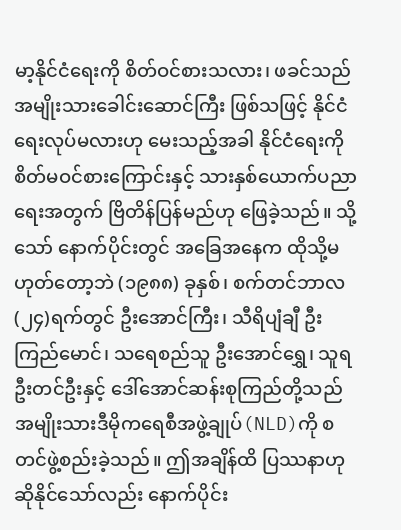မာ့နိုင်ငံရေးကို စိတ်ဝင်စားသလား၊ ဖခင်သည် အမျိုးသားခေါင်းဆောင်ကြီး ဖြစ်သဖြင့် နိုင်ငံရေးလုပ်မလားဟု မေးသည့်အခါ နိုင်ငံရေးကို စိတ်မဝင်စားကြောင်းနှင့် သားနှစ်ယောက်ပညာရေးအတွက် ဗြိတိန်ပြန်မည်ဟု ဖြေခဲ့သည်။ သို့သော် နောက်ပိုင်းတွင် အခြေအနေက ထိုသို့မဟုတ်တော့ဘဲ (၁၉၈၈) ခုနှစ်၊ စက်တင်ဘာလ (၂၄)ရက်တွင် ဦးအောင်ကြီး၊ သီရိပျံချီ ဦးကြည်မောင်၊ သရေစည်သူ ဦးအောင်ရွှေ၊ သူရဦးတင်ဦးနှင့် ဒေါ်အောင်ဆန်းစုကြည်တို့သည် အမျိုးသားဒီမိုကရေစီအဖွဲ့ချုပ်(NLD)ကို စတင်ဖွဲ့စည်းခဲ့သည်။ ဤအချိန်ထိ ပြဿနာဟုဆိုနိုင်သော်လည်း နောက်ပိုင်း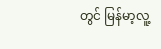တွင် မြန်မာ့လူ့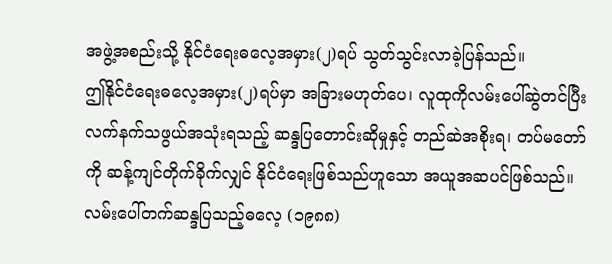အဖွဲ့အစည်းသို့ နိုင်ငံရေးဓလေ့အမှား(၂)ရပ် သွတ်သွင်းလာခဲ့ပြန်သည်။
ဤနိုင်ငံရေးဓလေ့အမှား(၂)ရပ်မှာ အခြားမဟုတ်ပေ၊ လူထုကိုလမ်းပေါ်ဆွဲတင်ပြီး လက်နက်သဖွယ်အသုံးရသည့် ဆန္ဒပြတောင်းဆိုမှုနှင့် တည်ဆဲအစိုးရ၊ တပ်မတော်ကို ဆန့်ကျင်တိုက်ခိုက်လျှင် နိုင်ငံရေးဖြစ်သည်ဟူသော အယူအဆပင်ဖြစ်သည်။ လမ်းပေါ်တက်ဆန္ဒပြသည့်ဓလေ့ (၁၉၈၈)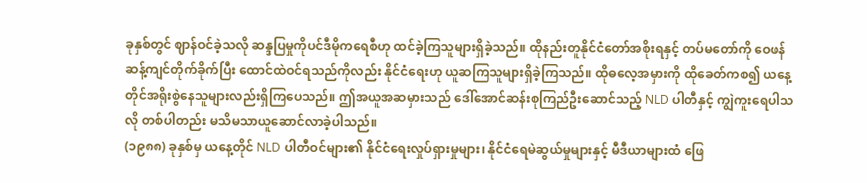ခုနှစ်တွင် ဈာန်ဝင်ခဲ့သလို ဆန္ဒပြမှုကိုပင်ဒီမိုကရေစီဟု ထင်ခဲ့ကြသူများရှိခဲ့သည်။ ထိုနည်းတူနိုင်ငံတော်အစိုးရနှင့် တပ်မတော်ကို ဝေဖန်ဆန့်ကျင်တိုက်ခိုက်ပြီး ထောင်ထဲဝင်ရသည်ကိုလည်း နိုင်ငံရေးဟု ယူဆကြသူများရှိခဲ့ကြသည်။ ထိုဓလေ့အမှားကို ထိုခေတ်ကစ၍ ယနေ့တိုင်အရိုးစွဲနေသူများလည်းရှိကြပေသည်။ ဤအယူအဆမှားသည် ဒေါ်အောင်ဆန်းစုကြည်ဦးဆောင်သည့် NLD ပါတီနှင့် ကျွဲကူးရေပါသလို တစ်ပါတည်း မသိမသာယူဆောင်လာခဲ့ပါသည်။
(၁၉၈၈) ခုနှစ်မှ ယနေ့တိုင် NLD ပါတီဝင်များ၏ နိုင်ငံရေးလှုပ်ရှားမှုများ၊ နိုင်ငံရေမဲဆွယ်မှုများနှင့် မီဒီယာများထံ ဖြေ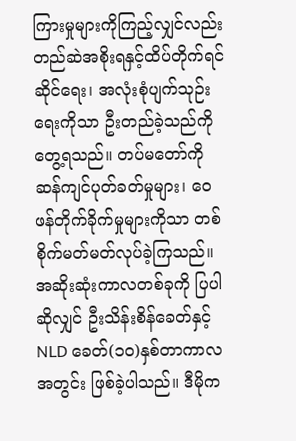ကြားမှုများကိုကြည့်လျှင်လည်း တည်ဆဲအစိုးရနှင့်ထိပ်တိုက်ရင်ဆိုင်ရေး၊ အလုံးစုံပျက်သုဉ်းရေးကိုသာ ဦးတည်ခဲ့သည်ကို တွေ့ရသည်။ တပ်မတော်ကို ဆန်ကျင်ပုတ်ခတ်မှုများ၊ ဝေဖန်တိုက်ခိုက်မှုများကိုသာ တစ်စိုက်မတ်မတ်လုပ်ခဲ့ကြသည်။ အဆိုးဆုံးကာလတစ်ခုကို ပြပါဆိုလျှင် ဦးသိန်းစိန်ခေတ်နှင့် NLD ခေတ်(၁၀)နှစ်တာကာလအတွင်း ဖြစ်ခဲ့ပါသည်။ ဒီမိုက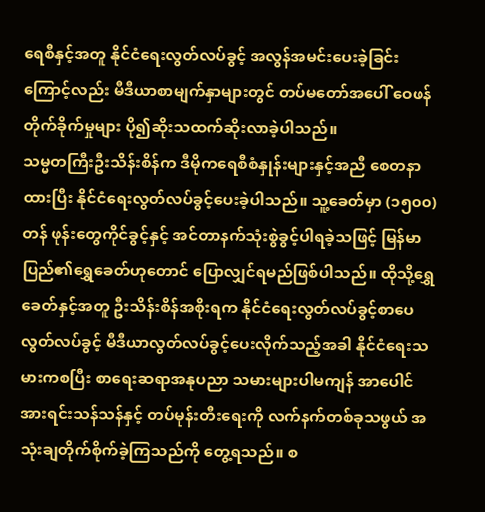ရေစီနှင့်အတူ နိုင်ငံရေးလွတ်လပ်ခွင့် အလွန်အမင်းပေးခဲ့ခြင်းကြောင့်လည်း မီဒီယာစာမျက်နှာများတွင် တပ်မတော်အပေါ် ဝေဖန်တိုက်ခိုက်မှုများ ပို၍ဆိုးသထက်ဆိုးလာခဲ့ပါသည်။
သမ္မတကြီးဦးသိန်းစိန်က ဒီမိုကရေစီစံနှုန်းများနှင့်အညီ စေတနာထားပြီး နိုင်ငံရေးလွတ်လပ်ခွင့်ပေးခဲ့ပါသည်။ သူ့ခေတ်မှာ (၁၅၀၀)တန် ဖုန်းတွေကိုင်ခွင့်နှင့် အင်တာနက်သုံးစွဲခွင့်ပါရခဲ့သဖြင့် မြန်မာပြည်၏ရွှေခေတ်ဟုတောင် ပြောလျှင်ရမည်ဖြစ်ပါသည်။ ထိုသို့ရွှေခေတ်နှင့်အတူ ဦးသိန်းစိန်အစိုးရက နိုင်ငံရေးလွတ်လပ်ခွင့်စာပေလွတ်လပ်ခွင့် မီဒီယာလွတ်လပ်ခွင့်ပေးလိုက်သည့်အခါ နိုင်ငံရေးသမားကစပြီး စာရေးဆရာအနုပညာ သမားများပါမကျန် အာပေါင်အားရင်းသန်သန်နှင့် တပ်မုန်းတီးရေးကို လက်နက်တစ်ခုသဖွယ် အသုံးချတိုက်စိုက်ခဲ့ကြသည်ကို တွေ့ရသည်။ စ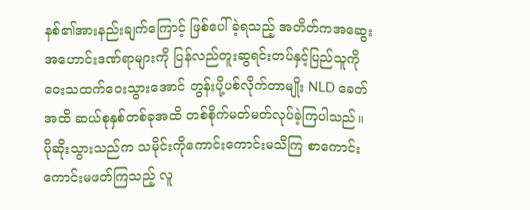နစ်၏အားနည်းချက်ကြောင့် ဖြစ်ပေါ်ခဲ့ရသည့် အတိတ်ကအဆွေးအဟောင်းဒဏ်ရာများကို ပြန်လည်တူးဆွရင်းတပ်နှင့်ပြည်သူကို ဝေးသထက်ဝေးသွားအောင် တွန်းပို့ပစ်လိုက်တာမျိုး NLD ခေတ်အထိ ဆယ်စုနှစ်တစ်ခုအထိ တစ်စိုက်မတ်မတ်လုပ်ခဲ့ကြပါသည်။ ပိုဆိုးသွားသည်က သမိုင်းကိုကောင်းကောင်းမသိကြ စာကောင်းကောင်းမဖတ်ကြသည့် လူ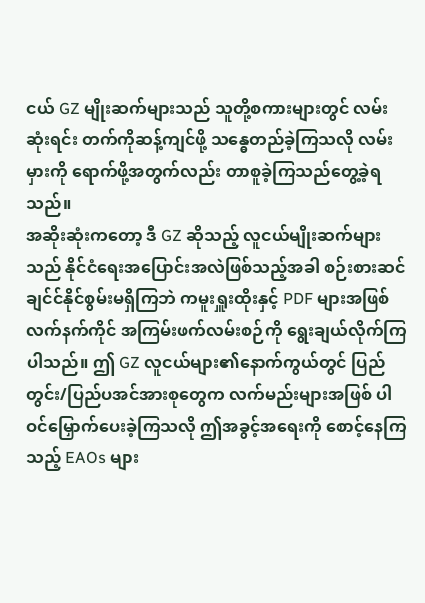ငယ် GZ မျိုးဆက်များသည် သူတို့စကားများတွင် လမ်းဆုံးရင်း တက်ကိုဆန့်ကျင်ဖို့ သန္ဓေတည်ခဲ့ကြသလို လမ်းမှားကို ရောက်ဖို့အတွက်လည်း တာစူခဲ့ကြသည်တွေ့ခဲ့ရသည်။
အဆိုးဆုံးကတော့ ဒီ GZ ဆိုသည့် လူငယ်မျိုးဆက်များသည် နိုင်ငံရေးအပြောင်းအလဲဖြစ်သည့်အခါ စဉ်းစားဆင်ချင်င်နိုင်စွမ်းမရှိကြဘဲ ကမူးရှူးထိုးနှင့် PDF များအဖြစ် လက်နက်ကိုင် အကြမ်းဖက်လမ်းစဉ်ကို ရွေးချယ်လိုက်ကြပါသည်။ ဤ GZ လူငယ်များ၏နောက်ကွယ်တွင် ပြည်တွင်း/ပြည်ပအင်အားစုတွေက လက်မည်းများအဖြစ် ပါဝင်မြှောက်ပေးခဲ့ကြသလို ဤအခွင့်အရေးကို စောင့်နေကြသည့် EAOs များ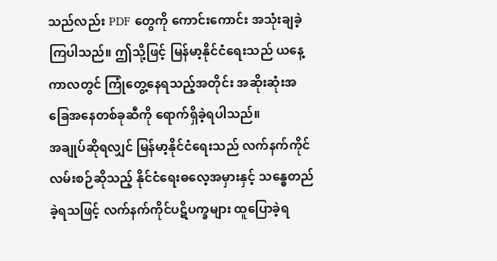သည်လည်း PDF တွေကို ကောင်းကောင်း အသုံးချခဲ့ကြပါသည်။ ဤသို့ဖြင့် မြန်မာ့နိုင်ငံရေးသည် ယနေ့ကာလတွင် ကြုံတွေ့နေရသည့်အတိုင်း အဆိုးဆုံးအခြေအနေတစ်ခုဆီကို ရောက်ရှိခဲ့ရပါသည်။
အချုပ်ဆိုရလျှင် မြန်မာ့နိုင်ငံရေးသည် လက်နက်ကိုင်လမ်းစဉ်ဆိုသည့် နိုင်ငံရေးဓလေ့အမှားနှင့် သန္ဓေတည်ခဲ့ရသဖြင့် လက်နက်ကိုင်ပဋိပက္ခများ ထူပြောခဲ့ရ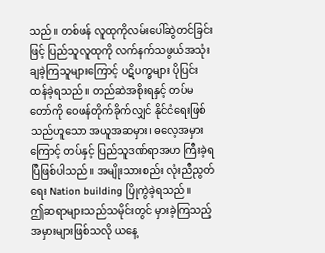သည်။ တစ်ဖန် လူထုကိုလမ်းပေါ်ဆွဲတင်ခြင်းဖြင့် ပြည်သူလူထုကို လက်နက်သဖွယ်အသုံးချခဲ့ကြသူများကြောင့် ပဋိပက္ခများ ပိုပြင်းထန်ခဲ့ရသည်။ တည်ဆဲအစိုးရနှင့် တပ်မတော်ကို ဝေဖန်တိုက်ခိုက်လျှင် နိုင်ငံရေးဖြစ်သည်ဟူသော အယူအဆမှား၊ ဓလေ့အမှားကြောင့် တပ်နှင့် ပြည်သူဒဏ်ရာအဟ ကြီးခဲ့ရပြီဖြစ်ပါသည်။ အမျိုးသားစည်း လုံးညီညွတ်ရေး Nation building ပြိုကွဲခဲ့ရသည်။
ဤဆရာများသည်သမိုင်းတွင် မှားခဲ့ကြသည့် အမှားများဖြစ်သလို ယနေ့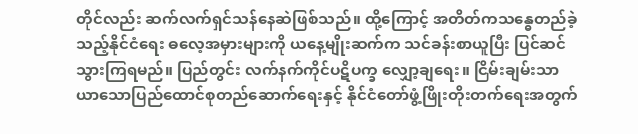တိုင်လည်း ဆက်လက်ရှင်သန်နေဆဲဖြစ်သည်။ ထို့ကြောင့် အတိတ်ကသန္ဓေတည်ခဲ့သည့်နိုင်ငံရေး ဓလေ့အမှားများကို ယနေ့မျိုးဆက်က သင်ခန်းစာယူပြီး ပြင်ဆင်သွားကြရမည်။ ပြည်တွင်း လက်နက်ကိုင်ပဋိပက္ခ လျှော့ချရေး။ ငြိမ်းချမ်းသာယာသောပြည်ထောင်စုတည်ဆောက်ရေးနှင့် နိုင်ငံတော်ဖွံ့ဖြိုးတိုးတက်ရေးအတွက်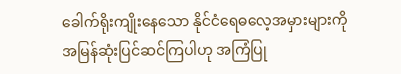ခေါက်ရိုးကျိုးနေသော နိုင်ငံရေဓလေ့အမှားများကို အမြန်ဆုံးပြင်ဆင်ကြပါဟု အကြံပြု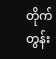တိုက်တွန်း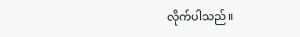လိုက်ပါသည်။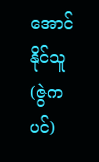အောင်နိုင်သူ(ဇွဲကပင်)